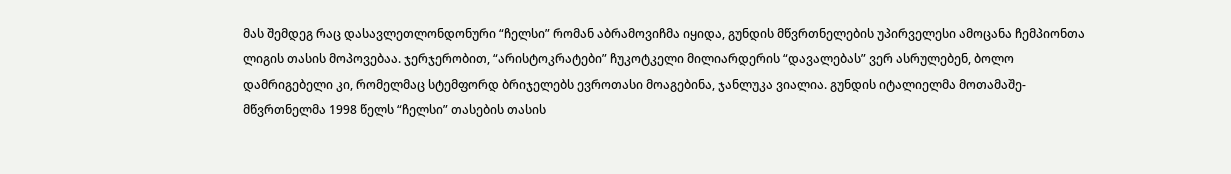მას შემდეგ რაც დასავლეთლონდონური “ჩელსი” რომან აბრამოვიჩმა იყიდა, გუნდის მწვრთნელების უპირველესი ამოცანა ჩემპიონთა ლიგის თასის მოპოვებაა. ჯერჯერობით, “არისტოკრატები” ჩუკოტკელი მილიარდერის “დავალებას” ვერ ასრულებენ, ბოლო დამრიგებელი კი, რომელმაც სტემფორდ ბრიჯელებს ევროთასი მოაგებინა, ჯანლუკა ვიალია. გუნდის იტალიელმა მოთამაშე-მწვრთნელმა 1998 წელს “ჩელსი” თასების თასის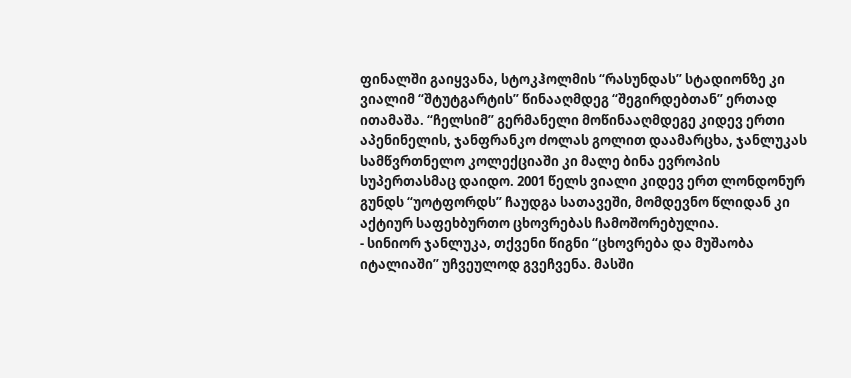ფინალში გაიყვანა, სტოკჰოლმის “რასუნდას” სტადიონზე კი ვიალიმ “შტუტგარტის” წინააღმდეგ “შეგირდებთან” ერთად ითამაშა. “ჩელსიმ” გერმანელი მოწინააღმდეგე კიდევ ერთი აპენინელის, ჯანფრანკო ძოლას გოლით დაამარცხა, ჯანლუკას სამწვრთნელო კოლექციაში კი მალე ბინა ევროპის სუპერთასმაც დაიდო. 2001 წელს ვიალი კიდევ ერთ ლონდონურ გუნდს “უოტფორდს” ჩაუდგა სათავეში, მომდევნო წლიდან კი აქტიურ საფეხბურთო ცხოვრებას ჩამოშორებულია.
- სინიორ ჯანლუკა, თქვენი წიგნი “ცხოვრება და მუშაობა იტალიაში” უჩვეულოდ გვეჩვენა. მასში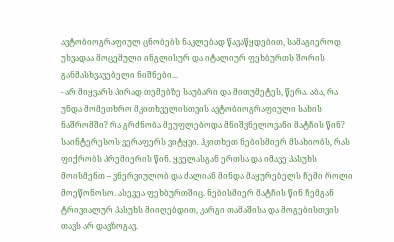ავტობიოგრაფიულ ცნობებს ნაკლებად წავაწყდებით, სამაგიეროდ უხვადაა მოცემული ინგლისურ და იტალიურ ფეხბურთს შორის განმასხვავებელი ნიშნები...
- არ მიყვარს პირად თემებზე საუბარი და მითუმეტეს, წერა. აბა, რა უნდა მომეთხრო მკითხველისთვის ავტობიოგრაფიული სახის ნაშრომში? რა გრძნობა მეუფლებოდა მნიშვნელოვანი მატჩის წინ? საინტერესოს ვერაფერს ვიტყვი. ჰკითხეთ ნებისმიერ მსახიობს, რას ფიქრობს პრემიერის წინ. ყველასგან ერთსა და იმავე პასუხს მოისმენთ – ვნერვიულობ და ძალიან მინდა მაყურებელს ჩემი როლი მოეწონოსო. ასევეა ფეხბურთშიც. ნებისმიერ მატჩის წინ ჩემგან ტრივიალურ პასუხს მიიღებდით, კარგი თამაშისა და მოგებისთვის თავს არ დავზოგავ.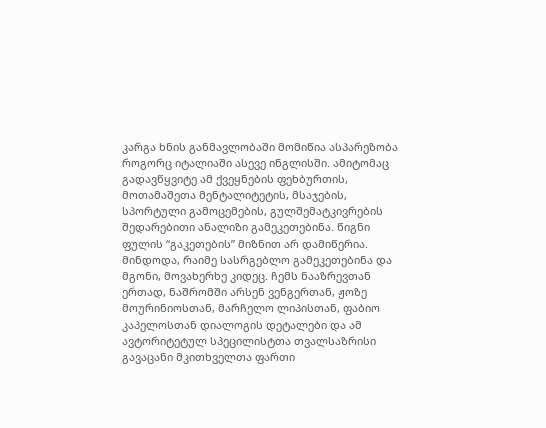კარგა ხნის განმავლობაში მომიწია ასპარეზობა როგორც იტალიაში ასევე ინგლისში. ამიტომაც გადავწყვიტე ამ ქვეყნების ფეხბურთის, მოთამაშეთა მენტალიტეტის, მსაჯების, სპორტული გამოცემების, გულშემატკივრების შედარებითი ანალიზი გამეკეთებინა. წიგნი ფულის “გაკეთების” მიზნით არ დამიწერია. მინდოდა, რაიმე სასრგებლო გამეკეთებინა და მგონი, მოვახერხე კიდეც. ჩემს ნააზრევთან ერთად, ნაშრომში არსენ ვენგერთან, ჟოზე მოურინიოსთან, მარჩელო ლიპისთან, ფაბიო კაპელოსთან დიალოგის დეტალები და ამ ავტორიტეტულ სპეცილისტთა თვალსაზრისი გავაცანი მკითხველთა ფართი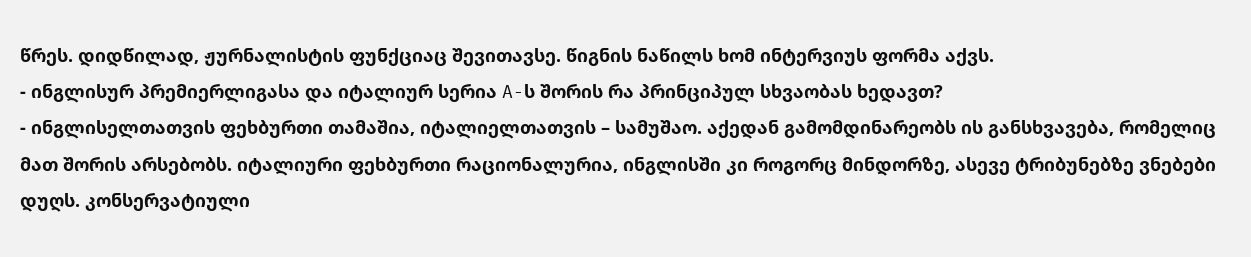წრეს. დიდწილად, ჟურნალისტის ფუნქციაც შევითავსე. წიგნის ნაწილს ხომ ინტერვიუს ფორმა აქვს.
- ინგლისურ პრემიერლიგასა და იტალიურ სერია A-ს შორის რა პრინციპულ სხვაობას ხედავთ?
- ინგლისელთათვის ფეხბურთი თამაშია, იტალიელთათვის – სამუშაო. აქედან გამომდინარეობს ის განსხვავება, რომელიც მათ შორის არსებობს. იტალიური ფეხბურთი რაციონალურია, ინგლისში კი როგორც მინდორზე, ასევე ტრიბუნებზე ვნებები დუღს. კონსერვატიული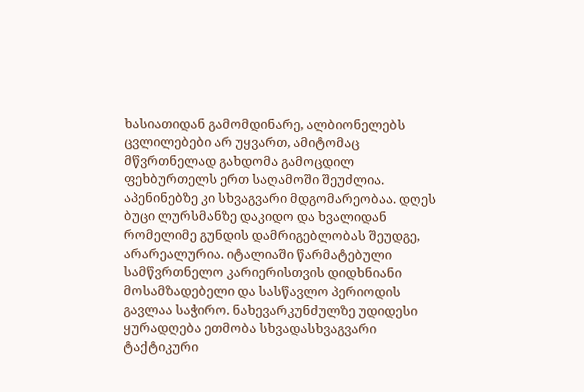ხასიათიდან გამომდინარე, ალბიონელებს ცვლილებები არ უყვართ, ამიტომაც მწვრთნელად გახდომა გამოცდილ ფეხბურთელს ერთ საღამოში შეუძლია. აპენინებზე კი სხვაგვარი მდგომარეობაა. დღეს ბუცი ლურსმანზე დაკიდო და ხვალიდან რომელიმე გუნდის დამრიგებლობას შეუდგე, არარეალურია. იტალიაში წარმატებული სამწვრთნელო კარიერისთვის დიდხნიანი მოსამზადებელი და სასწავლო პერიოდის გავლაა საჭირო. ნახევარკუნძულზე უდიდესი ყურადღება ეთმობა სხვადასხვაგვარი ტაქტიკური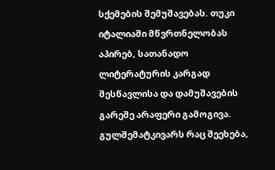სქემების შემუშავებას. თუკი იტალიაში მწვრთნელობას აპირებ, სათანადო ლიტერატურის კარგად შესწავლისა და დამუშავების გარეშე არაფერი გამოგივა. გულშემატკივარს რაც შეეხება,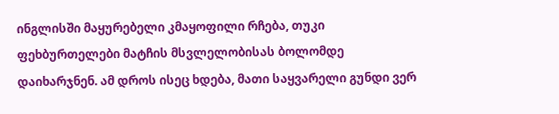ინგლისში მაყურებელი კმაყოფილი რჩება, თუკი ფეხბურთელები მატჩის მსვლელობისას ბოლომდე დაიხარჯნენ. ამ დროს ისეც ხდება, მათი საყვარელი გუნდი ვერ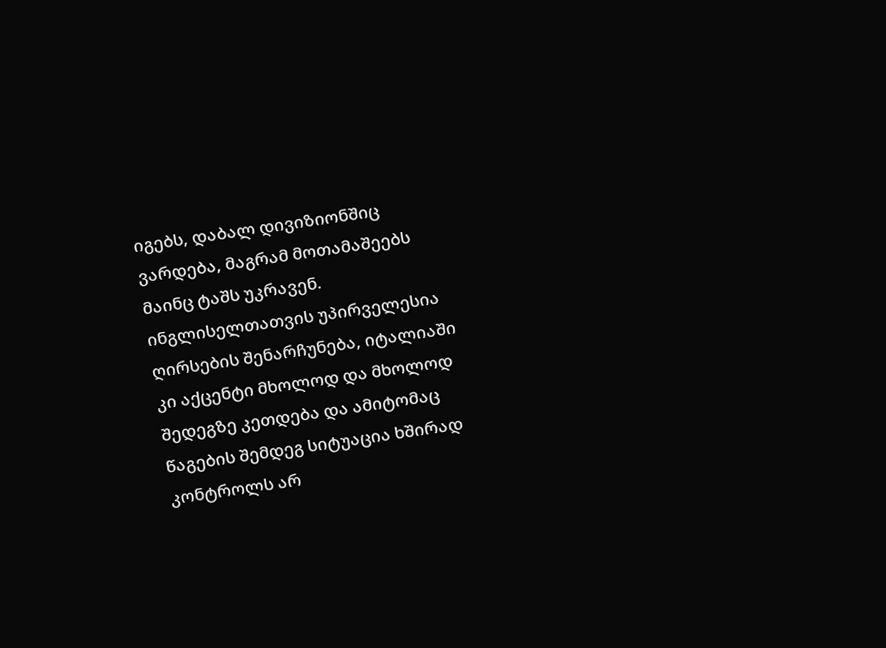იგებს, დაბალ დივიზიონშიც ვარდება, მაგრამ მოთამაშეებს მაინც ტაშს უკრავენ. ინგლისელთათვის უპირველესია ღირსების შენარჩუნება, იტალიაში კი აქცენტი მხოლოდ და მხოლოდ შედეგზე კეთდება და ამიტომაც წაგების შემდეგ სიტუაცია ხშირად კონტროლს არ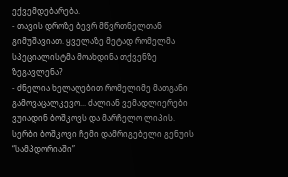ექვემდებარება.
- თავის დროზე ბევრ მწვრთნელთან გიმუშავიათ. ყველაზე მეტად რომელმა სპეციალისტმა მოახდინა თქვენზე ზეგავლენა?
- ძნელია ხელაღებით რომელიმე მათგანი გამოვაცალკევო... ძალიან ვემადლიერები ვუიადინ ბოშკოვს და მარჩელო ლიპის. სერბი ბოშკოვი ჩემი დამრიგებელი გენუის “სამპდორიაში”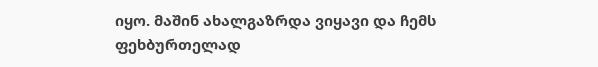იყო. მაშინ ახალგაზრდა ვიყავი და ჩემს ფეხბურთელად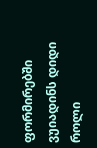ფორმირებში ვუიადინს დიდი როლი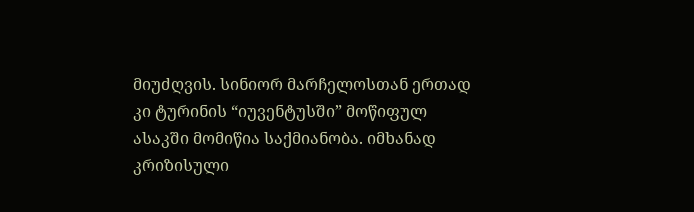მიუძღვის. სინიორ მარჩელოსთან ერთად კი ტურინის “იუვენტუსში” მოწიფულ ასაკში მომიწია საქმიანობა. იმხანად კრიზისული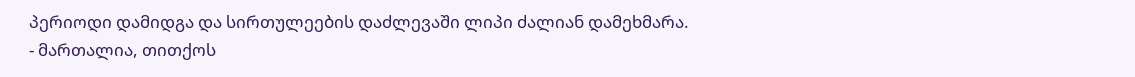პერიოდი დამიდგა და სირთულეების დაძლევაში ლიპი ძალიან დამეხმარა.
- მართალია, თითქოს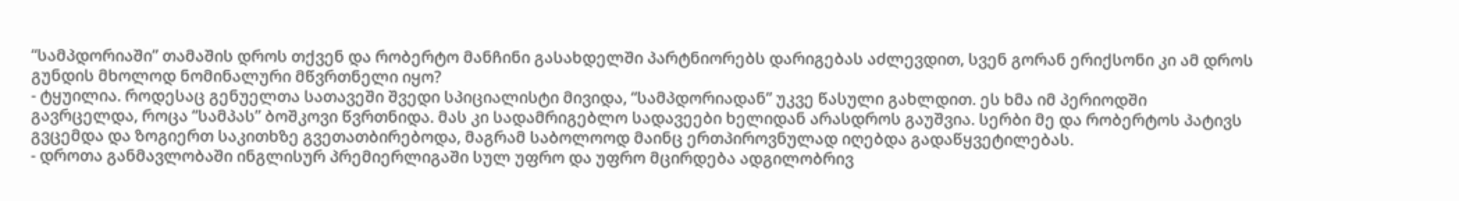“სამპდორიაში” თამაშის დროს თქვენ და რობერტო მანჩინი გასახდელში პარტნიორებს დარიგებას აძლევდით, სვენ გორან ერიქსონი კი ამ დროს გუნდის მხოლოდ ნომინალური მწვრთნელი იყო?
- ტყუილია. როდესაც გენუელთა სათავეში შვედი სპიციალისტი მივიდა, “სამპდორიადან” უკვე წასული გახლდით. ეს ხმა იმ პერიოდში გავრცელდა, როცა “სამპას” ბოშკოვი წვრთნიდა. მას კი სადამრიგებლო სადავეები ხელიდან არასდროს გაუშვია. სერბი მე და რობერტოს პატივს გვცემდა და ზოგიერთ საკითხზე გვეთათბირებოდა, მაგრამ საბოლოოდ მაინც ერთპიროვნულად იღებდა გადაწყვეტილებას.
- დროთა განმავლობაში ინგლისურ პრემიერლიგაში სულ უფრო და უფრო მცირდება ადგილობრივ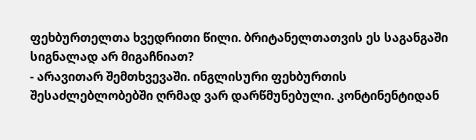ფეხბურთელთა ხვედრითი წილი. ბრიტანელთათვის ეს საგანგაში სიგნალად არ მიგაჩნიათ?
- არავითარ შემთხვევაში. ინგლისური ფეხბურთის შესაძლებლობებში ღრმად ვარ დარწმუნებული. კონტინენტიდან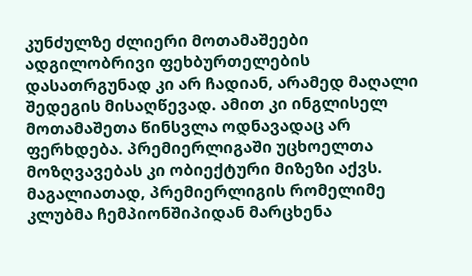კუნძულზე ძლიერი მოთამაშეები ადგილობრივი ფეხბურთელების დასათრგუნად კი არ ჩადიან, არამედ მაღალი შედეგის მისაღწევად. ამით კი ინგლისელ მოთამაშეთა წინსვლა ოდნავადაც არ ფერხდება. პრემიერლიგაში უცხოელთა მოზღვავებას კი ობიექტური მიზეზი აქვს. მაგალიათად, პრემიერლიგის რომელიმე კლუბმა ჩემპიონშიპიდან მარცხენა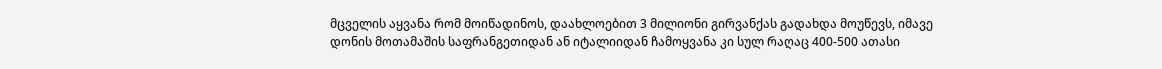მცველის აყვანა რომ მოიწადინოს, დაახლოებით 3 მილიონი გირვანქას გადახდა მოუწევს, იმავე დონის მოთამაშის საფრანგეთიდან ან იტალიიდან ჩამოყვანა კი სულ რაღაც 400-500 ათასი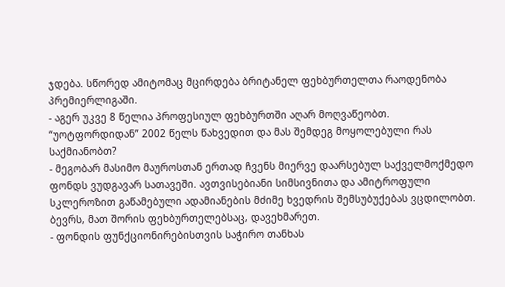ჯდება. სწორედ ამიტომაც მცირდება ბრიტანელ ფეხბურთელთა რაოდენობა პრემიერლიგაში.
- აგერ უკვე 8 წელია პროფესიულ ფეხბურთში აღარ მოღვაწეობთ. “უოტფორდიდან” 2002 წელს წახვედით და მას შემდეგ მოყოლებული რას საქმიანობთ?
- მეგობარ მასიმო მაუროსთან ერთად ჩვენს მიერვე დაარსებულ საქველმოქმედო ფონდს ვუდგავარ სათავეში. ავთვისებიანი სიმსივნითა და ამიტროფული სკლეროზით გაწამებული ადამიანების მძიმე ხვედრის შემსუბუქებას ვცდილობთ. ბევრს, მათ შორის ფეხბურთელებსაც, დავეხმარეთ.
- ფონდის ფუნქციონირებისთვის საჭირო თანხას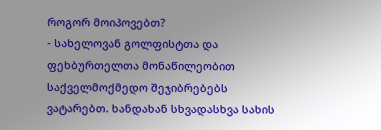როგორ მოიპოვებთ?
- სახელოვან გოლფისტთა და ფეხბურთელთა მონაწილეობით საქველმოქმედო შეჯიბრებებს ვატარებთ. ხანდახან სხვადასხვა სახის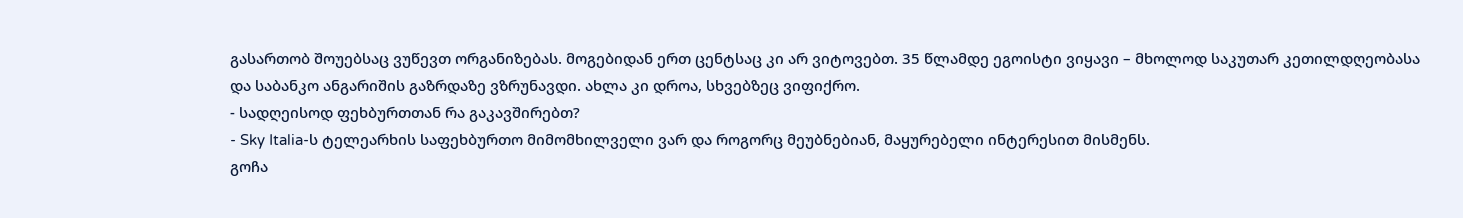გასართობ შოუებსაც ვუწევთ ორგანიზებას. მოგებიდან ერთ ცენტსაც კი არ ვიტოვებთ. 35 წლამდე ეგოისტი ვიყავი – მხოლოდ საკუთარ კეთილდღეობასა და საბანკო ანგარიშის გაზრდაზე ვზრუნავდი. ახლა კი დროა, სხვებზეც ვიფიქრო.
- სადღეისოდ ფეხბურთთან რა გაკავშირებთ?
- Sky Italia-ს ტელეარხის საფეხბურთო მიმომხილველი ვარ და როგორც მეუბნებიან, მაყურებელი ინტერესით მისმენს.
გოჩა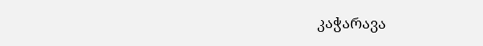კაჭარავა